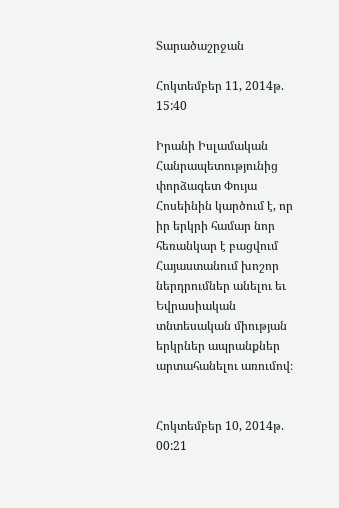Տարածաշրջան

Հոկտեմբեր 11, 2014թ. 15:40

Իրանի Իսլամական Հանրապետությունից փորձագետ Փույա Հոսեինին կարծում է, որ իր երկրի համար նոր հեռանկար է բացվում Հայաստանում խոշոր ներդրումներ անելու եւ Եվրասիական տնտեսական միության երկրներ ապրանքներ արտահանելու առումով։


Հոկտեմբեր 10, 2014թ. 00:21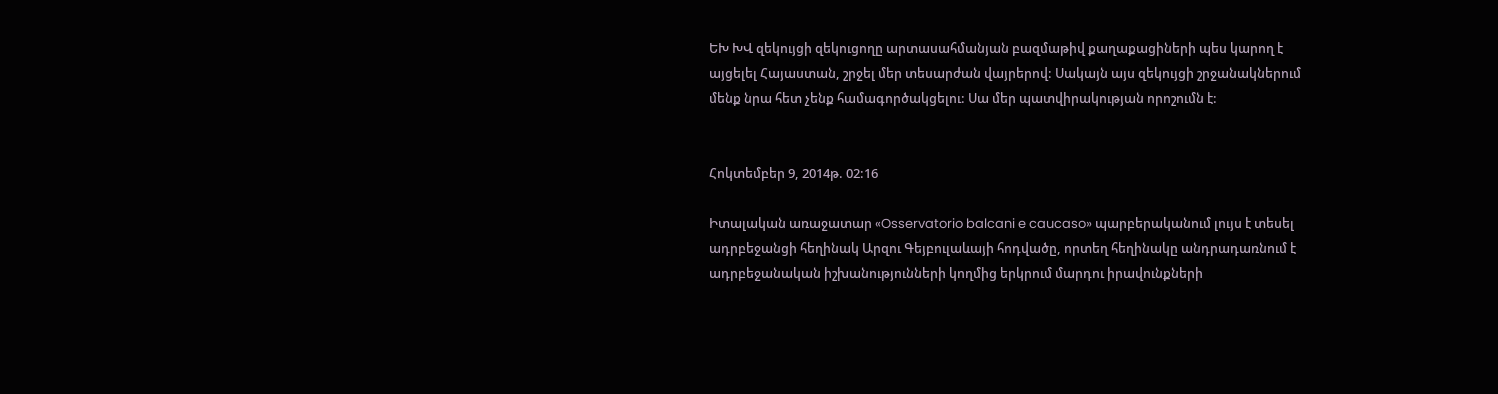ԵԽ ԽՎ զեկույցի զեկուցողը արտասահմանյան բազմաթիվ քաղաքացիների պես կարող է այցելել Հայաստան, շրջել մեր տեսարժան վայրերով: Սակայն այս զեկույցի շրջանակներում մենք նրա հետ չենք համագործակցելու: Սա մեր պատվիրակության որոշումն է:


Հոկտեմբեր 9, 2014թ. 02:16

Իտալական առաջատար «Osservatorio balcani e caucaso» պարբերականում լույս է տեսել ադրբեջանցի հեղինակ Արզու Գեյբուլաևայի հոդվածը, որտեղ հեղինակը անդրադառնում է ադրբեջանական իշխանությունների կողմից երկրում մարդու իրավունքների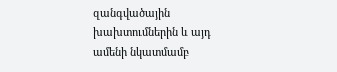զանգվածային խախտումներին և այդ ամենի նկատմամբ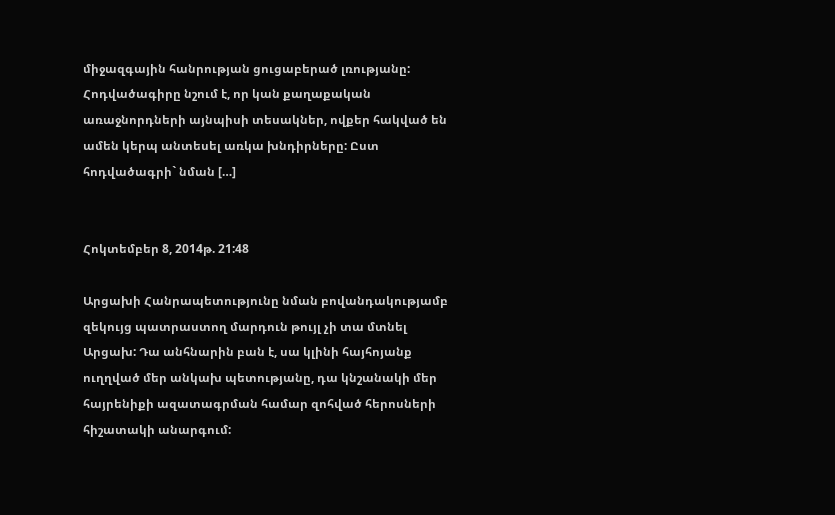միջազգային հանրության ցուցաբերած լռությանը: Հոդվածագիրը նշում է, որ կան քաղաքական առաջնորդների այնպիսի տեսակներ, ովքեր հակված են ամեն կերպ անտեսել առկա խնդիրները: Ըստ հոդվածագրի` նման […]


Հոկտեմբեր 8, 2014թ. 21:48

Արցախի Հանրապետությունը նման բովանդակությամբ զեկույց պատրաստող մարդուն թույլ չի տա մտնել Արցախ: Դա անհնարին բան է, սա կլինի հայհոյանք ուղղված մեր անկախ պետությանը, դա կնշանակի մեր հայրենիքի ազատագրման համար զոհված հերոսների հիշատակի անարգում: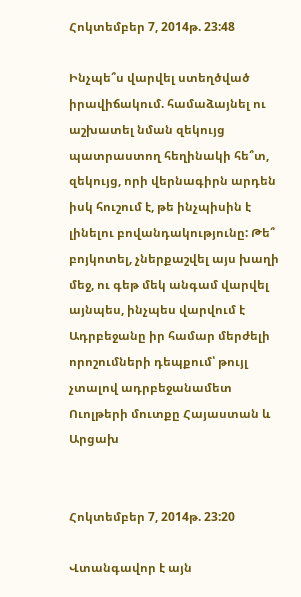Հոկտեմբեր 7, 2014թ. 23:48

Ինչպե՞ս վարվել ստեղծված իրավիճակում. համաձայնել ու աշխատել նման զեկույց պատրաստող հեղինակի հե՞տ, զեկույց, որի վերնագիրն արդեն իսկ հուշում է, թե ինչպիսին է լինելու բովանդակությունը: Թե՞ բոյկոտել, չներքաշվել այս խաղի մեջ, ու գեթ մեկ անգամ վարվել այնպես, ինչպես վարվում է Ադրբեջանը իր համար մերժելի որոշումների դեպքում՝ թույլ չտալով ադրբեջանամետ Ուոլթերի մուտքը Հայաստան և Արցախ


Հոկտեմբեր 7, 2014թ. 23:20

Վտանգավոր է այն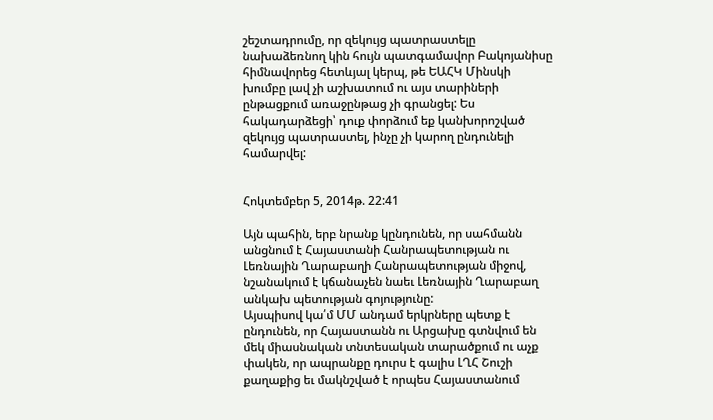շեշտադրումը, որ զեկույց պատրաստելը նախաձեռնող կին հույն պատգամավոր Բակոյանիսը հիմնավորեց հետևյալ կերպ, թե ԵԱՀԿ Մինսկի խումբը լավ չի աշխատում ու այս տարիների ընթացքում առաջընթաց չի գրանցել: Ես հակադարձեցի՝ դուք փորձում եք կանխորոշված զեկույց պատրաստել, ինչը չի կարող ընդունելի համարվել:


Հոկտեմբեր 5, 2014թ. 22:41

Այն պահին, երբ նրանք կընդունեն, որ սահմանն անցնում է Հայաստանի Հանրապետության ու Լեռնային Ղարաբաղի Հանրապետության միջով, նշանակում է կճանաչեն նաեւ Լեռնային Ղարաբաղ անկախ պետության գոյությունը:
Այսպիսով կա՛մ ՄՄ անդամ երկրները պետք է ընդունեն, որ Հայաստանն ու Արցախը գտնվում են մեկ միասնական տնտեսական տարածքում ու աչք փակեն, որ ապրանքը դուրս է գալիս ԼՂՀ Շուշի քաղաքից եւ մակնշված է որպես Հայաստանում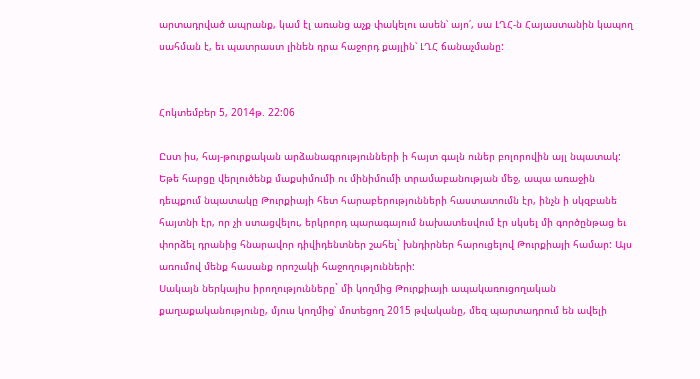արտադրված ապրանք, կամ էլ առանց աչք փակելու ասեն՝ այո՛, սա ԼՂՀ-ն Հայաստանին կապող սահման է, եւ պատրաստ լինեն դրա հաջորդ քայլին՝ ԼՂՀ ճանաչմանը:


Հոկտեմբեր 5, 2014թ. 22:06

Ըստ իս, հայ-թուրքական արձանագրությունների ի հայտ գալն ուներ բոլորովին այլ նպատակ: Եթե հարցը վերլուծենք մաքսիմումի ու մինիմումի տրամաբանության մեջ, ապա առաջին դեպքում նպատակը Թուրքիայի հետ հարաբերությունների հաստատումն էր, ինչն ի սկզբանե հայտնի էր, որ չի ստացվելու, երկրորդ պարագայում նախատեսվում էր սկսել մի գործընթաց եւ փորձել դրանից հնարավոր դիվիդենտներ շահել` խնդիրներ հարուցելով Թուրքիայի համար: Այս առումով մենք հասանք որոշակի հաջողությունների:
Սակայն ներկայիս իրողությունները` մի կողմից Թուրքիայի ապակառուցողական քաղաքականությունը, մյուս կողմից՝ մոտեցող 2015 թվականը, մեզ պարտադրում են ավելի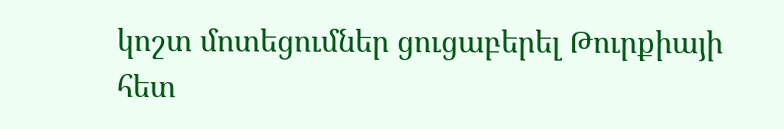կոշտ մոտեցումներ ցուցաբերել Թուրքիայի հետ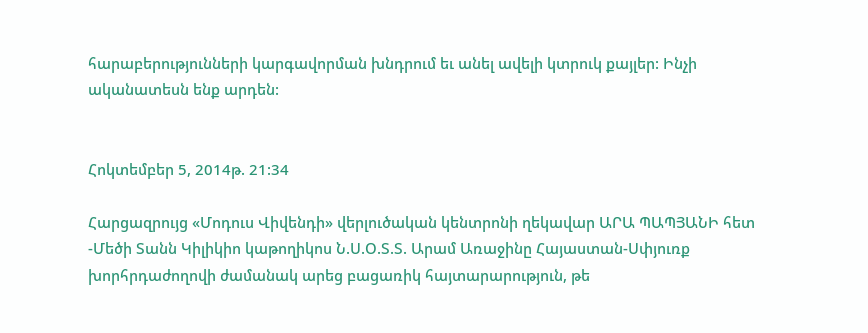հարաբերությունների կարգավորման խնդրում եւ անել ավելի կտրուկ քայլեր: Ինչի ականատեսն ենք արդեն:


Հոկտեմբեր 5, 2014թ. 21:34

Հարցազրույց «Մոդուս Վիվենդի» վերլուծական կենտրոնի ղեկավար ԱՐԱ ՊԱՊՅԱՆԻ հետ -Մեծի Տանն Կիլիկիո կաթողիկոս Ն.Ս.Օ.Տ.Տ. Արամ Առաջինը Հայաստան-Սփյուռք խորհրդաժողովի ժամանակ արեց բացառիկ հայտարարություն, թե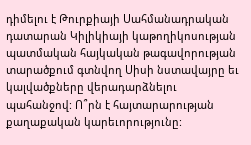դիմելու է Թուրքիայի Սահմանադրական դատարան Կիլիկիայի կաթողիկոսության պատմական հայկական թագավորության տարածքում գտնվող Սիսի նստավայրը եւ կալվածքները վերադարձնելու պահանջով: Ո՞րն է հայտարարության քաղաքական կարեւորությունը: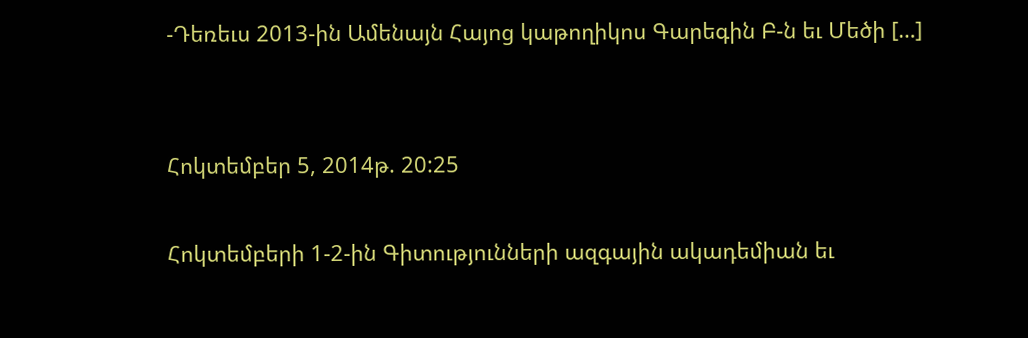-Դեռեւս 2013-ին Ամենայն Հայոց կաթողիկոս Գարեգին Բ-ն եւ Մեծի […]


Հոկտեմբեր 5, 2014թ. 20:25

Հոկտեմբերի 1-2-ին Գիտությունների ազգային ակադեմիան եւ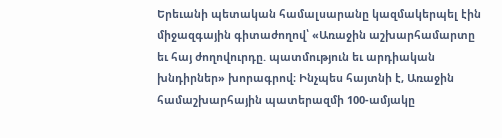Երեւանի պետական համալսարանը կազմակերպել էին միջազգային գիտաժողով՝ «Առաջին աշխարհամարտը եւ հայ ժողովուրդը. պատմություն եւ արդիական խնդիրներ» խորագրով։ Ինչպես հայտնի է, Առաջին համաշխարհային պատերազմի 100-ամյակը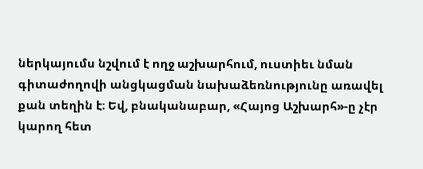ներկայումս նշվում է ողջ աշխարհում, ուստիեւ նման գիտաժողովի անցկացման նախաձեռնությունը առավել քան տեղին է։ Եվ, բնականաբար, «Հայոց Աշխարհ»-ը չէր կարող հետ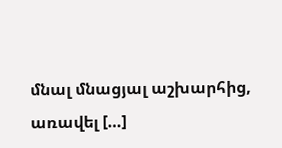մնալ մնացյալ աշխարհից, առավել […]